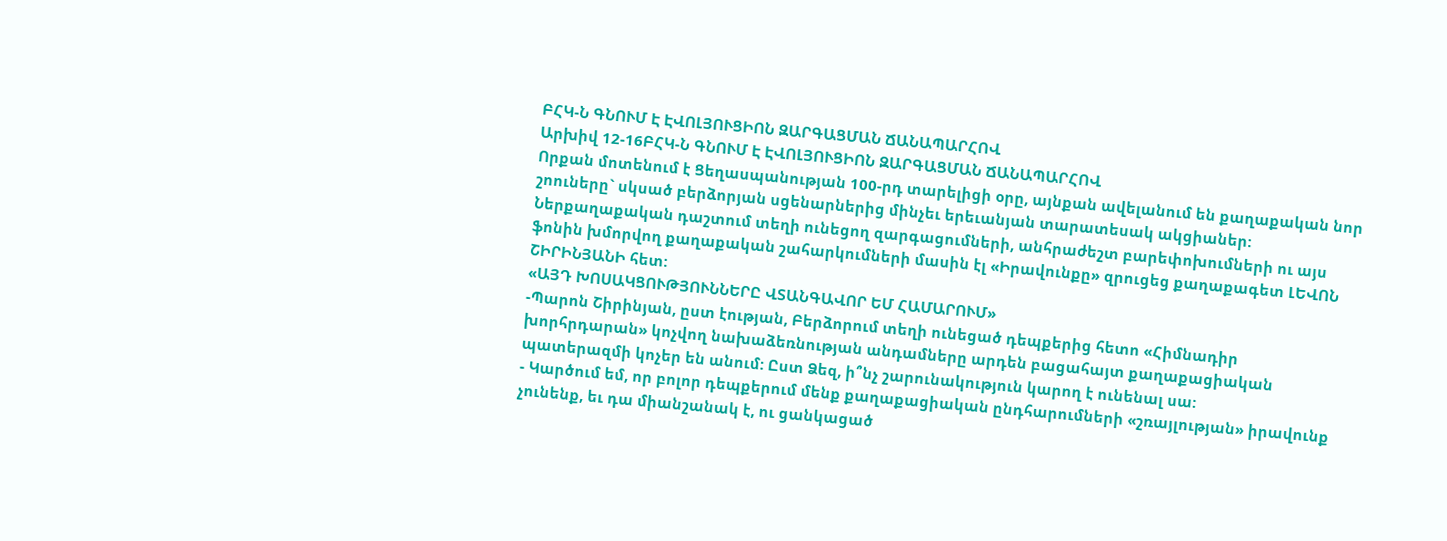ԲՀԿ-Ն ԳՆՈՒՄ Է ԷՎՈԼՅՈՒՑԻՈՆ ԶԱՐԳԱՑՄԱՆ ՃԱՆԱՊԱՐՀՈՎ
Արխիվ 12-16ԲՀԿ-Ն ԳՆՈՒՄ Է ԷՎՈԼՅՈՒՑԻՈՆ ԶԱՐԳԱՑՄԱՆ ՃԱՆԱՊԱՐՀՈՎ
Որքան մոտենում է Ցեղասպանության 100-րդ տարելիցի օրը, այնքան ավելանում են քաղաքական նոր շոուները` սկսած բերձորյան սցենարներից մինչեւ երեւանյան տարատեսակ ակցիաներ: Ներքաղաքական դաշտում տեղի ունեցող զարգացումների, անհրաժեշտ բարեփոխումների ու այս ֆոնին խմորվող քաղաքական շահարկումների մասին էլ «Իրավունքը» զրուցեց քաղաքագետ ԼԵՎՈՆ ՇԻՐԻՆՅԱՆԻ հետ:
«ԱՅԴ ԽՈՍԱԿՑՈՒԹՅՈՒՆՆԵՐԸ ՎՏԱՆԳԱՎՈՐ ԵՄ ՀԱՄԱՐՈՒՄ»
-Պարոն Շիրինյան, ըստ էության, Բերձորում տեղի ունեցած դեպքերից հետո «Հիմնադիր խորհրդարան» կոչվող նախաձեռնության անդամները արդեն բացահայտ քաղաքացիական պատերազմի կոչեր են անում: Ըստ Ձեզ, ի՞նչ շարունակություն կարող է ունենալ սա:
- Կարծում եմ, որ բոլոր դեպքերում մենք քաղաքացիական ընդհարումների «շռայլության» իրավունք չունենք, եւ դա միանշանակ է, ու ցանկացած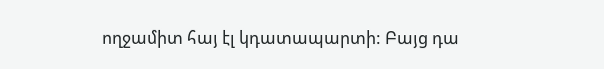ողջամիտ հայ էլ կդատապարտի: Բայց դա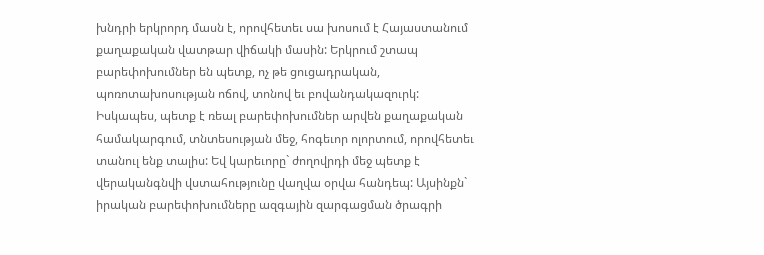խնդրի երկրորդ մասն է, որովհետեւ սա խոսում է Հայաստանում քաղաքական վատթար վիճակի մասին: Երկրում շտապ բարեփոխումներ են պետք, ոչ թե ցուցադրական, պոռոտախոսության ոճով, տոնով եւ բովանդակազուրկ: Իսկապես, պետք է ռեալ բարեփոխումներ արվեն քաղաքական համակարգում, տնտեսության մեջ, հոգեւոր ոլորտում, որովհետեւ տանուլ ենք տալիս: Եվ կարեւորը` ժողովրդի մեջ պետք է վերականգնվի վստահությունը վաղվա օրվա հանդեպ: Այսինքն` իրական բարեփոխումները ազգային զարգացման ծրագրի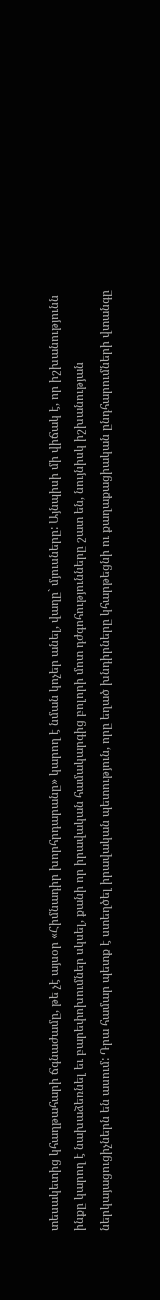տեսակետից կհաղթահարի ճգնաժամը, թե չէ այսօր «Հիմնադիր խորհրդարանը» կարող է նման կոչեր անել, վաղը` մյուսները: Այնպիսի մի վիճակ է, որ իշխանությունն ինքը կարող է նախաձեռնել եւ բարեփոխումներ սկսել, քանի որ իրավական համակարգից բոլորի մոտ դժգոհությունները շատ են, նույնիսկ իշխանության ներկայացուցիչներն են ասում: Դրա համար պետք է ստեղծել իրավական պետություն, որը եղած խնդիրները կհարթեցնի ու քաղաքացիական ընդհարումների վտանգը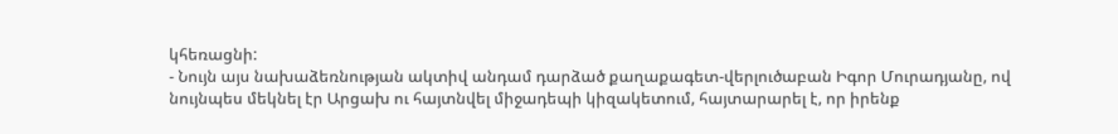կհեռացնի:
- Նույն այս նախաձեռնության ակտիվ անդամ դարձած քաղաքագետ-վերլուծաբան Իգոր Մուրադյանը, ով նույնպես մեկնել էր Արցախ ու հայտնվել միջադեպի կիզակետում, հայտարարել է, որ իրենք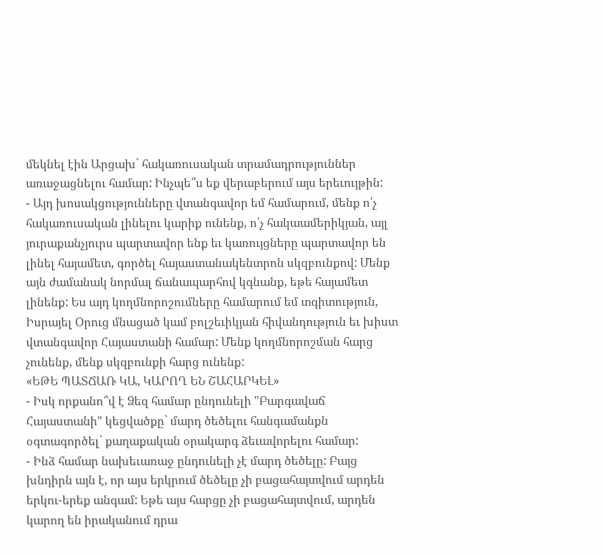մեկնել էին Արցախ` հակառուսական տրամադրություններ առաջացնելու համար: Ինչպե՞ս եք վերաբերում այս երեւույթին:
- Այդ խոսակցությունները վտանգավոր եմ համարում, մենք ո՛չ հակառուսական լինելու կարիք ունենք, ո՛չ հակաամերիկյան, այլ յուրաքանչյուրս պարտավոր ենք եւ կառույցները պարտավոր են լինել հայամետ, գործել հայաստանակենտրոն սկզբունքով: Մենք այն ժամանակ նորմալ ճանապարհով կգնանք, եթե հայամետ լինենք: Ես այդ կողմնորոշումները համարում եմ տգիտություն, Իսրայել Օրուց մնացած կամ բոլշեւիկյան հիվանդություն եւ խիստ վտանգավոր Հայաստանի համար: Մենք կողմնորոշման հարց չունենք, մենք սկզբունքի հարց ունենք:
«ԵԹԵ ՊԱՏՃԱՌ ԿԱ, ԿԱՐՈՂ ԵՆ ՇԱՀԱՐԿԵԼ»
- Իսկ որքանո՞վ է Ձեզ համար ընդունելի "Բարգավաճ Հայաստանի" կեցվածքը` մարդ ծեծելու հանգամանքն օգտագործել` քաղաքական օրակարգ ձեւավորելու համար:
- Ինձ համար նախեւառաջ ընդունելի չէ մարդ ծեծելը: Բայց խնդիրն այն է, որ այս երկրում ծեծելը չի բացահայտվում արդեն երկու-երեք անգամ: Եթե այս հարցը չի բացահայտվում, արդեն կարող են իրականում դրա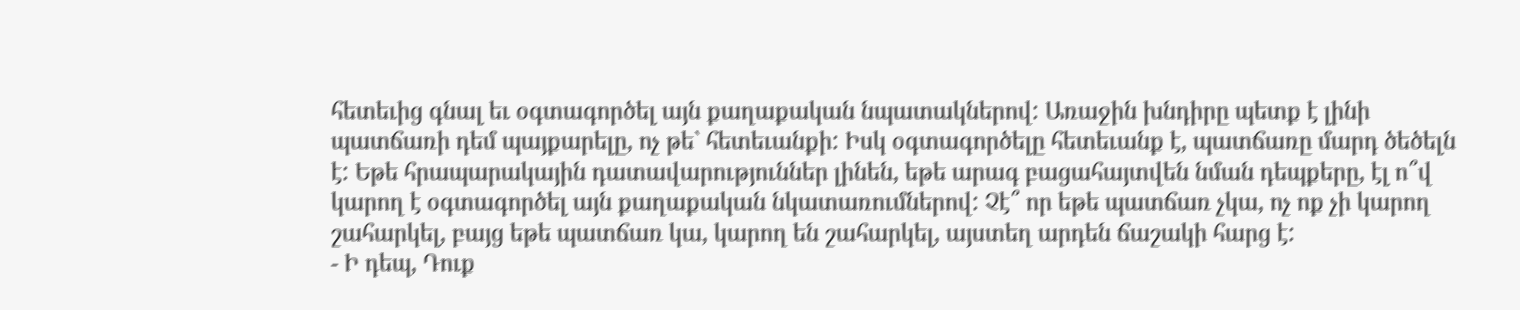հետեւից գնալ եւ օգտագործել այն քաղաքական նպատակներով: Առաջին խնդիրը պետք է լինի պատճառի դեմ պայքարելը, ոչ թե` հետեւանքի: Իսկ օգտագործելը հետեւանք է, պատճառը մարդ ծեծելն է: Եթե հրապարակային դատավարություններ լինեն, եթե արագ բացահայտվեն նման դեպքերը, էլ ո՞վ կարող է օգտագործել այն քաղաքական նկատառումներով: Չէ՞ որ եթե պատճառ չկա, ոչ ոք չի կարող շահարկել, բայց եթե պատճառ կա, կարող են շահարկել, այստեղ արդեն ճաշակի հարց է:
- Ի դեպ, Դուք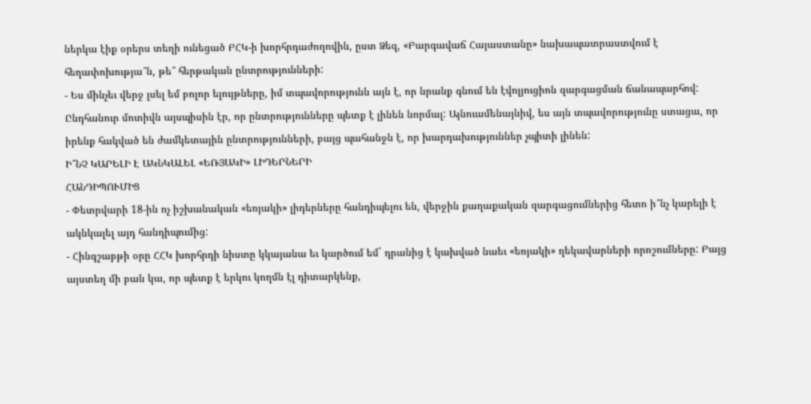ներկա էիք օրերս տեղի ունեցած ԲՀԿ-ի խորհրդաժողովին, ըստ Ձեզ, «Բարգավաճ Հայաստանը» նախապատրաստվում է հեղափոխությա՞ն, թե՞ հերթական ընտրությունների:
- Ես մինչեւ վերջ լսել եմ բոլոր ելույթները, իմ տպավորությունն այն է, որ նրանք գնում են էվոլյուցիոն զարգացման ճանապարհով: Ընդհանուր մոտիվն այսպիսին էր, որ ընտրությունները պետք է լինեն նորմալ: Այնուամենայնիվ, ես այն տպավորությունը ստացա, որ իրենք հակված են ժամկետային ընտրությունների, բայց պահանջն է, որ խարդախություններ չպիտի լինեն:
Ի՞ՆՉ ԿԱՐԵԼԻ Է ԱԿՆԿԱԼԵԼ «ԵՌՅԱԿԻ» ԼԻԴԵՐՆԵՐԻ
ՀԱՆԴԻՊՈՒՄԻՑ
- Փետրվարի 18-ին ոչ իշխանական «եռյակի» լիդերները հանդիպելու են, վերջին քաղաքական զարգացումներից հետո ի՞նչ կարելի է ակնկալել այդ հանդիպումից:
- Հինգշաբթի օրը ՀՀԿ խորհրդի նիստը կկայանա եւ կարծում եմ` դրանից է կախված նաեւ «եռյակի» ղեկավարների որոշումները: Բայց այստեղ մի բան կա, որ պետք է երկու կողմն էլ դիտարկենք,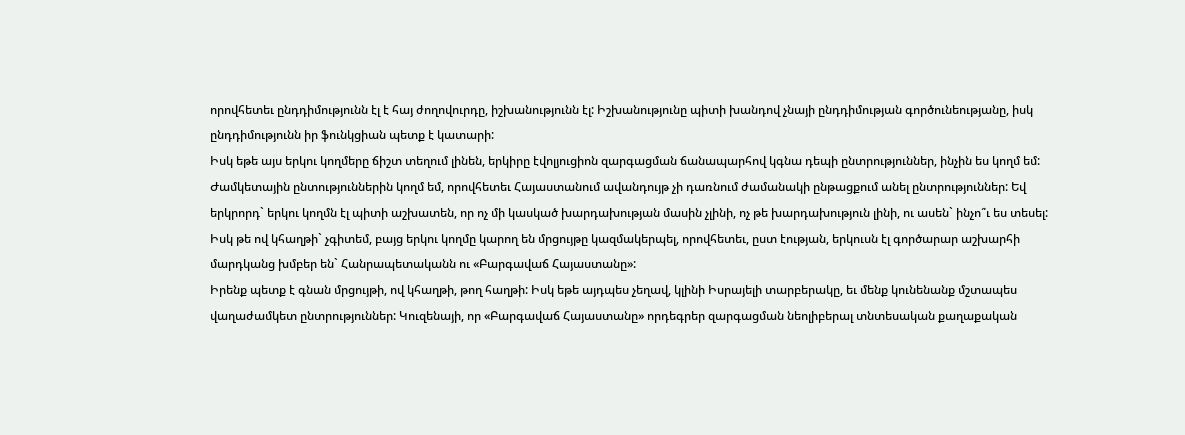որովհետեւ ընդդիմությունն էլ է հայ ժողովուրդը, իշխանությունն էլ: Իշխանությունը պիտի խանդով չնայի ընդդիմության գործունեությանը, իսկ ընդդիմությունն իր ֆունկցիան պետք է կատարի:
Իսկ եթե այս երկու կողմերը ճիշտ տեղում լինեն, երկիրը էվոլյուցիոն զարգացման ճանապարհով կգնա դեպի ընտրություններ, ինչին ես կողմ եմ: Ժամկետային ընտություններին կողմ եմ, որովհետեւ Հայաստանում ավանդույթ չի դառնում ժամանակի ընթացքում անել ընտրություններ: Եվ երկրորդ` երկու կողմն էլ պիտի աշխատեն, որ ոչ մի կասկած խարդախության մասին չլինի, ոչ թե խարդախություն լինի, ու ասեն` ինչո՞ւ ես տեսել: Իսկ թե ով կհաղթի` չգիտեմ, բայց երկու կողմը կարող են մրցույթը կազմակերպել, որովհետեւ, ըստ էության, երկուսն էլ գործարար աշխարհի մարդկանց խմբեր են` Հանրապետականն ու «Բարգավաճ Հայաստանը»:
Իրենք պետք է գնան մրցույթի, ով կհաղթի, թող հաղթի: Իսկ եթե այդպես չեղավ, կլինի Իսրայելի տարբերակը, եւ մենք կունենանք մշտապես վաղաժամկետ ընտրություններ: Կուզենայի, որ «Բարգավաճ Հայաստանը» որդեգրեր զարգացման նեոլիբերալ տնտեսական քաղաքական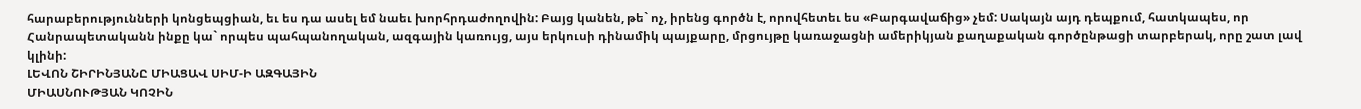հարաբերությունների կոնցեպցիան, եւ ես դա ասել եմ նաեւ խորհրդաժողովին: Բայց կանեն, թե` ոչ, իրենց գործն է, որովհետեւ ես «Բարգավաճից» չեմ: Սակայն այդ դեպքում, հատկապես, որ Հանրապետականն ինքը կա` որպես պահպանողական, ազգային կառույց, այս երկուսի դինամիկ պայքարը, մրցույթը կառաջացնի ամերիկյան քաղաքական գործընթացի տարբերակ, որը շատ լավ կլինի:
ԼԵՎՈՆ ՇԻՐԻՆՅԱՆԸ ՄԻԱՑԱՎ ՍԻՄ-Ի ԱԶԳԱՅԻՆ
ՄԻԱՍՆՈՒԹՅԱՆ ԿՈՉԻՆ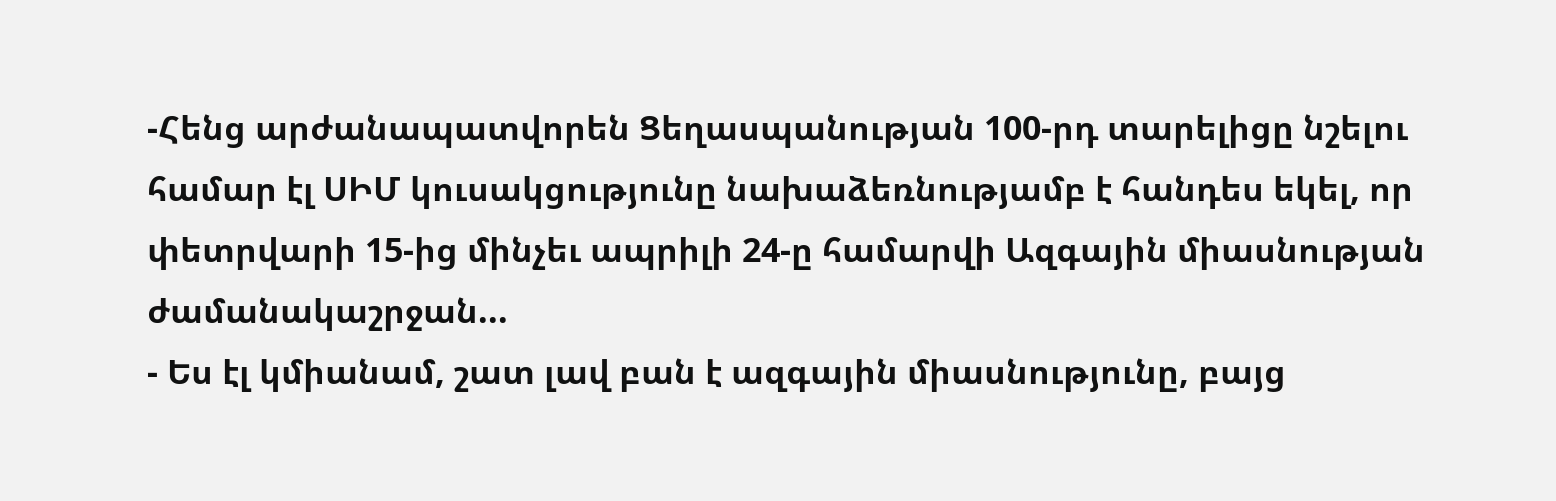-Հենց արժանապատվորեն Ցեղասպանության 100-րդ տարելիցը նշելու համար էլ ՍԻՄ կուսակցությունը նախաձեռնությամբ է հանդես եկել, որ փետրվարի 15-ից մինչեւ ապրիլի 24-ը համարվի Ազգային միասնության ժամանակաշրջան...
- Ես էլ կմիանամ, շատ լավ բան է ազգային միասնությունը, բայց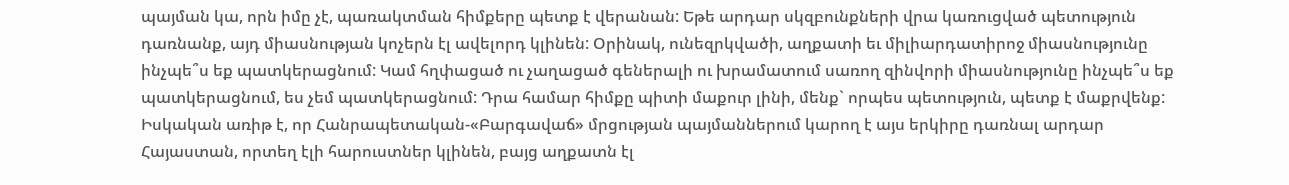պայման կա, որն իմը չէ, պառակտման հիմքերը պետք է վերանան: Եթե արդար սկզբունքների վրա կառուցված պետություն դառնանք, այդ միասնության կոչերն էլ ավելորդ կլինեն: Օրինակ, ունեզրկվածի, աղքատի եւ միլիարդատիրոջ միասնությունը ինչպե՞ս եք պատկերացնում: Կամ հղփացած ու չաղացած գեներալի ու խրամատում սառող զինվորի միասնությունը ինչպե՞ս եք պատկերացնում, ես չեմ պատկերացնում: Դրա համար հիմքը պիտի մաքուր լինի, մենք` որպես պետություն, պետք է մաքրվենք: Իսկական առիթ է, որ Հանրապետական-«Բարգավաճ» մրցության պայմաններում կարող է այս երկիրը դառնալ արդար Հայաստան, որտեղ էլի հարուստներ կլինեն, բայց աղքատն էլ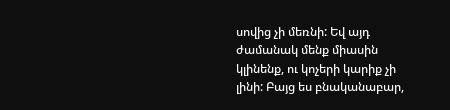սովից չի մեռնի: Եվ այդ ժամանակ մենք միասին կլինենք, ու կոչերի կարիք չի լինի: Բայց ես բնականաբար,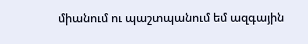միանում ու պաշտպանում եմ ազգային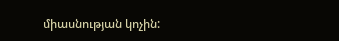միասնության կոչին: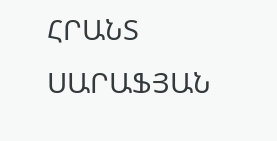ՀՐԱՆՏ ՍԱՐԱՖՅԱՆ